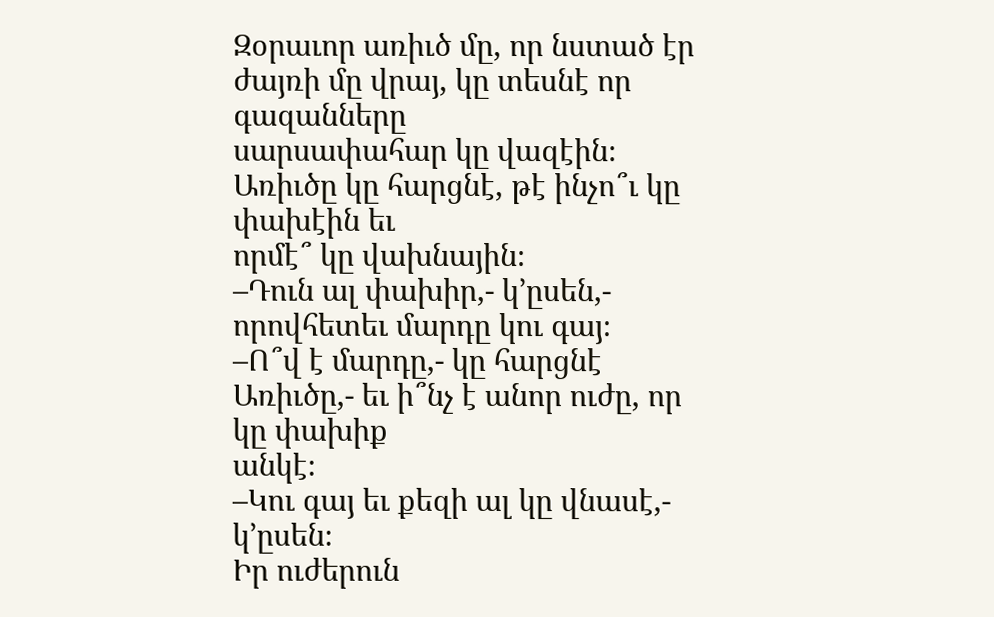Զօրաւոր առիւծ մը, որ նստած էր ժայռի մը վրայ, կը տեսնէ որ գազանները
սարսափահար կը վազէին։ Առիւծը կը հարցնէ, թէ ինչո՞ւ կը փախէին եւ
որմէ՞ կը վախնային։
–Դուն ալ փախիր,- կ’ըսեն,- որովհետեւ մարդը կու գայ։
–Ո՞վ է մարդը,- կը հարցնէ Առիւծը,- եւ ի՞նչ է անոր ուժը, որ կը փախիք
անկէ։
–Կու գայ եւ քեզի ալ կը վնասէ,- կ’ըսեն։
Իր ուժերուն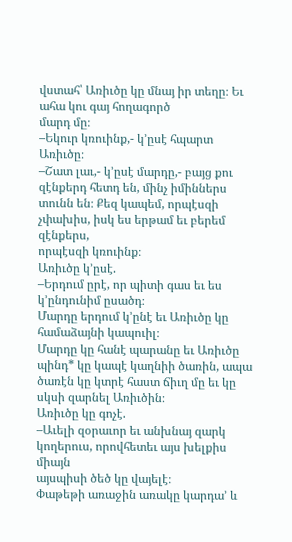վստահ՝ Առիւծը կը մնայ իր տեղը։ Եւ ահա կու գայ հողագործ
մարդ մը։
–Եկուր կռուինք,- կ’ըսէ հպարտ Առիւծը։
–Շատ լաւ,- կ’ըսէ մարդը,- բայց քու զէնքերդ հետդ են, մինչ իմիններս
տունն են։ Քեզ կապեմ, որպէսզի չփախիս, իսկ ես երթամ եւ բերեմ զէնքերս,
որպէսզի կռուինք։
Առիւծը կ’ըսէ.
–Երդում ըրէ, որ պիտի գաս եւ ես կ’ընդունիմ ըսածդ։
Մարդը երդում կ’ընէ եւ Առիւծը կը համաձայնի կապուիլ։
Մարդը կը հանէ պարանը եւ Առիւծը պինդ* կը կապէ կաղնիի ծառին, ապա
ծառէն կը կտրէ հաստ ճիւղ մը եւ կը սկսի զարնել Առիւծին։
Առիւծը կը գոչէ.
–Աւելի զօրաւոր եւ անխնայ զարկ կողերուս, որովհետեւ այս խելքիս միայն
այսպիսի ծեծ կը վայելէ։
Փաթեթի առաջին առակը կարդա’ և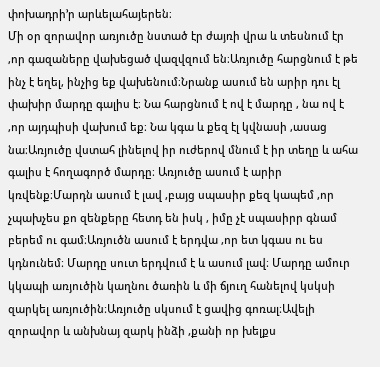փոխադրի’ր արևելահայերեն։
Մի օր զորավոր առյուծը նստած էր ժայռի վրա և տեսնում էր ,որ գազաները վախեցած վազվզում են։Առյուծը հարցնում է թե ինչ է եղել, ինչից եք վախենում։Նրանք ասում են արիր դու էլ փախիր մարդը գալիս է։ Նա հարցնում է ով է մարդը , նա ով է ,որ այդպիսի վախում եք։ Նա կգա և քեզ էլ կվնասի ,ասաց նա։Առյուծը վստահ լինելով իր ուժերով մնում է իր տեղը և ահա գալիս է հողագործ մարդը։ Առյուծը ասում է արիր կռվենք։Մարդն ասում է լավ ,բայց սպասիր քեզ կապեմ ,որ չպախչես քո զենքերը հետդ են իսկ , իմը չէ սպասիրր գնամ բերեմ ու գամ։Առյուծն ասում է երդվա ,որ ետ կգաս ու ես կդնունեմ։ Մարդը սուտ երդվում է և ասում լավ։ Մարդը ամուր կկապի առյուծին կաղնու ծառին և մի ճյուղ հանելով կսկսի զարկել առյուծին։Առյուծը սկսում է ցավից գոռալ։Ավելի զորավոր և անխնայ զարկ ինձի ,քանի որ խելքս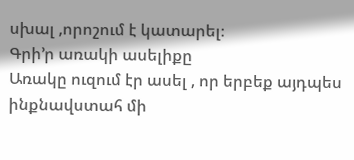սխալ ,որոշում է կատարել։
Գրի’ր առակի ասելիքը
Առակը ուզում էր ասել , որ երբեք այդպես ինքնավստահ մի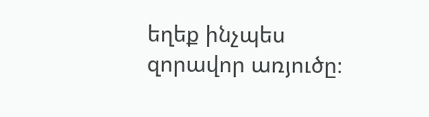եղեք ինչպես զորավոր առյուծը։